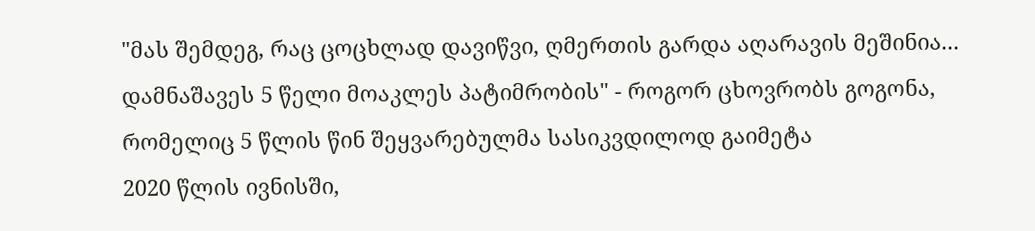"მას შემდეგ, რაც ცოცხლად დავიწვი, ღმერთის გარდა აღარავის მეშინია... დამნაშავეს 5 წელი მოაკლეს პატიმრობის" - როგორ ცხოვრობს გოგონა, რომელიც 5 წლის წინ შეყვარებულმა სასიკვდილოდ გაიმეტა
2020 წლის ივნისში,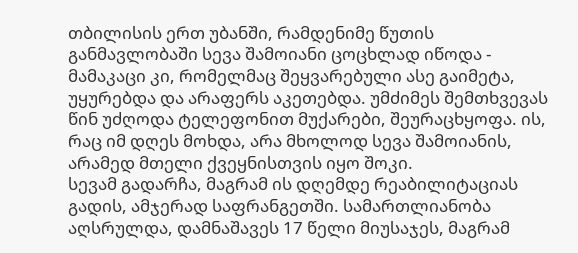თბილისის ერთ უბანში, რამდენიმე წუთის განმავლობაში სევა შამოიანი ცოცხლად იწოდა - მამაკაცი კი, რომელმაც შეყვარებული ასე გაიმეტა, უყურებდა და არაფერს აკეთებდა. უმძიმეს შემთხვევას წინ უძღოდა ტელეფონით მუქარები, შეურაცხყოფა. ის, რაც იმ დღეს მოხდა, არა მხოლოდ სევა შამოიანის, არამედ მთელი ქვეყნისთვის იყო შოკი.
სევამ გადარჩა, მაგრამ ის დღემდე რეაბილიტაციას გადის, ამჯერად საფრანგეთში. სამართლიანობა აღსრულდა, დამნაშავეს 17 წელი მიუსაჯეს, მაგრამ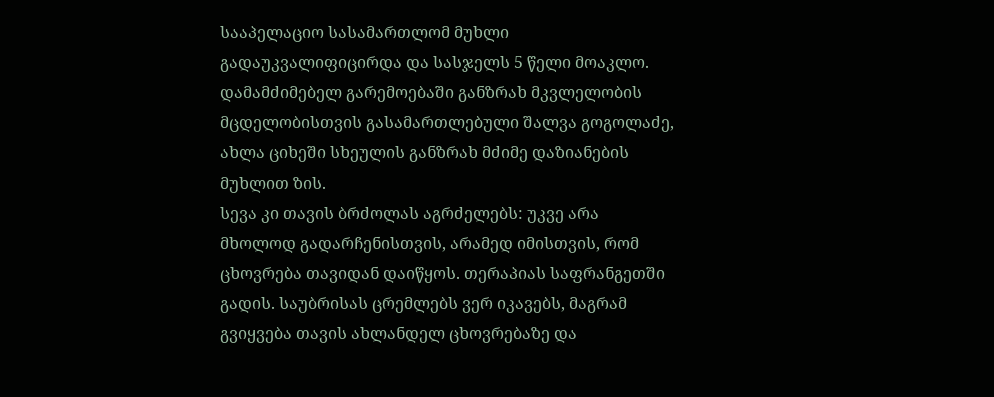სააპელაციო სასამართლომ მუხლი გადაუკვალიფიცირდა და სასჯელს 5 წელი მოაკლო.
დამამძიმებელ გარემოებაში განზრახ მკვლელობის მცდელობისთვის გასამართლებული შალვა გოგოლაძე, ახლა ციხეში სხეულის განზრახ მძიმე დაზიანების მუხლით ზის.
სევა კი თავის ბრძოლას აგრძელებს: უკვე არა მხოლოდ გადარჩენისთვის, არამედ იმისთვის, რომ ცხოვრება თავიდან დაიწყოს. თერაპიას საფრანგეთში გადის. საუბრისას ცრემლებს ვერ იკავებს, მაგრამ გვიყვება თავის ახლანდელ ცხოვრებაზე და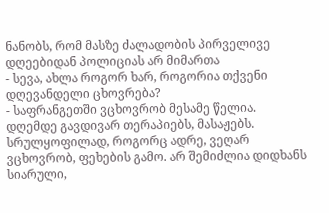ნანობს, რომ მასზე ძალადობის პირველივე დღეებიდან პოლიციას არ მიმართა
- სევა, ახლა როგორ ხარ, როგორია თქვენი დღევანდელი ცხოვრება?
- საფრანგეთში ვცხოვრობ მესამე წელია. დღემდე გავდივარ თერაპიებს, მასაჟებს. სრულყოფილად, როგორც ადრე, ვეღარ ვცხოვრობ, ფეხების გამო. არ შემიძლია დიდხანს სიარული,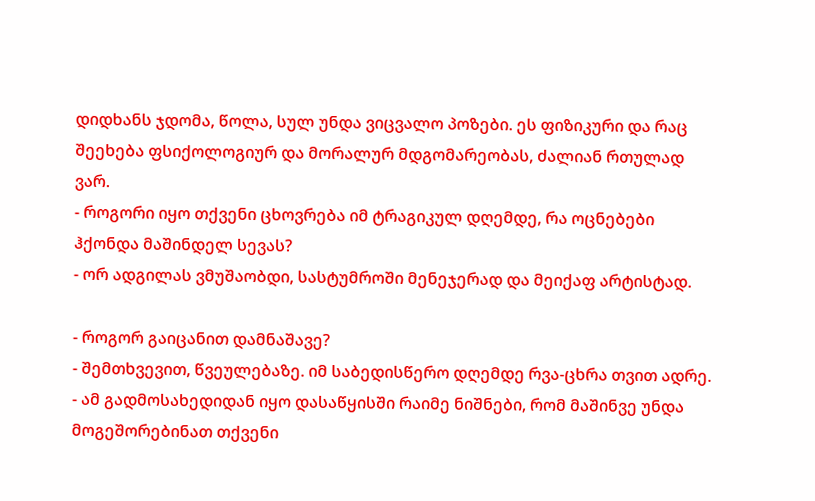დიდხანს ჯდომა, წოლა, სულ უნდა ვიცვალო პოზები. ეს ფიზიკური და რაც შეეხება ფსიქოლოგიურ და მორალურ მდგომარეობას, ძალიან რთულად ვარ.
- როგორი იყო თქვენი ცხოვრება იმ ტრაგიკულ დღემდე, რა ოცნებები ჰქონდა მაშინდელ სევას?
- ორ ადგილას ვმუშაობდი, სასტუმროში მენეჯერად და მეიქაფ არტისტად.

- როგორ გაიცანით დამნაშავე?
- შემთხვევით, წვეულებაზე. იმ საბედისწერო დღემდე რვა-ცხრა თვით ადრე.
- ამ გადმოსახედიდან იყო დასაწყისში რაიმე ნიშნები, რომ მაშინვე უნდა მოგეშორებინათ თქვენი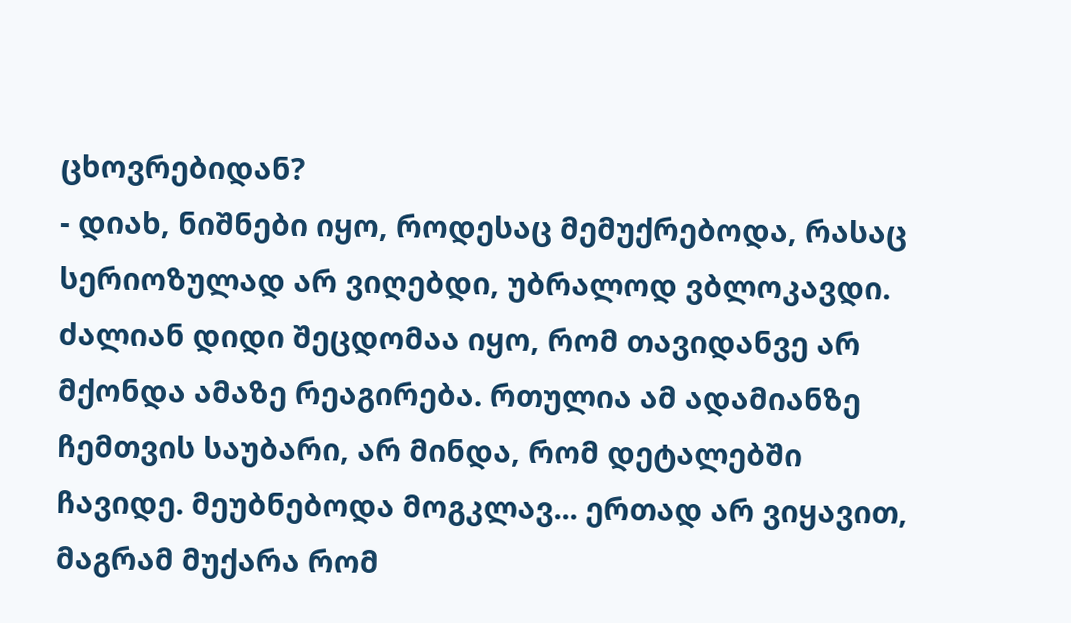ცხოვრებიდან?
- დიახ, ნიშნები იყო, როდესაც მემუქრებოდა, რასაც სერიოზულად არ ვიღებდი, უბრალოდ ვბლოკავდი. ძალიან დიდი შეცდომაა იყო, რომ თავიდანვე არ მქონდა ამაზე რეაგირება. რთულია ამ ადამიანზე ჩემთვის საუბარი, არ მინდა, რომ დეტალებში ჩავიდე. მეუბნებოდა მოგკლავ... ერთად არ ვიყავით, მაგრამ მუქარა რომ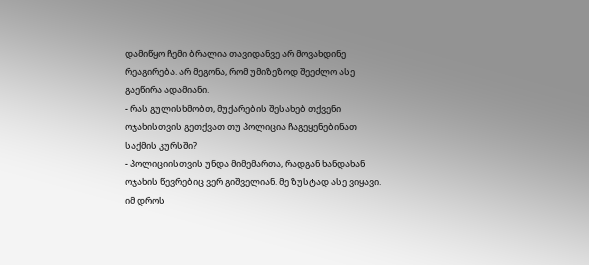დამიწყო ჩემი ბრალია თავიდანვე არ მოვახდინე რეაგირება. არ მეგონა, რომ უმიზეზოდ შეეძლო ასე გაეწირა ადამიანი.
- რას გულისხმობთ, მუქარების შესახებ თქვენი ოჯახისთვის გეთქვათ თუ პოლიცია ჩაგეყენებინათ საქმის კურსში?
- პოლიციისთვის უნდა მიმემართა, რადგან ხანდახან ოჯახის წევრებიც ვერ გიშველიან. მე ზუსტად ასე ვიყავი. იმ დროს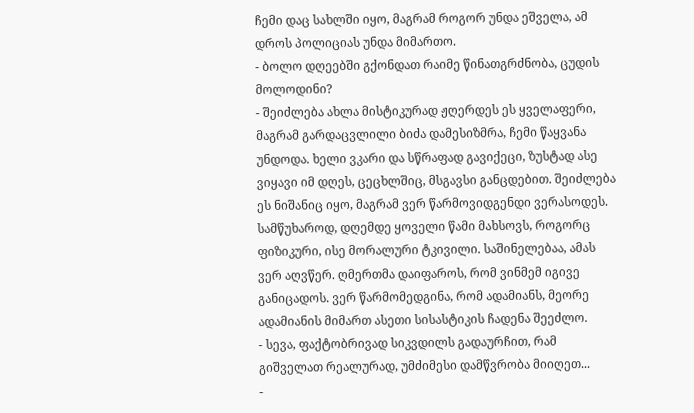ჩემი დაც სახლში იყო, მაგრამ როგორ უნდა ეშველა, ამ დროს პოლიციას უნდა მიმართო.
- ბოლო დღეებში გქონდათ რაიმე წინათგრძნობა, ცუდის მოლოდინი?
- შეიძლება ახლა მისტიკურად ჟღერდეს ეს ყველაფერი, მაგრამ გარდაცვლილი ბიძა დამესიზმრა, ჩემი წაყვანა უნდოდა. ხელი ვკარი და სწრაფად გავიქეცი, ზუსტად ასე ვიყავი იმ დღეს, ცეცხლშიც, მსგავსი განცდებით. შეიძლება ეს ნიშანიც იყო, მაგრამ ვერ წარმოვიდგენდი ვერასოდეს. სამწუხაროდ, დღემდე ყოველი წამი მახსოვს, როგორც ფიზიკური, ისე მორალური ტკივილი. საშინელებაა, ამას ვერ აღვწერ. ღმერთმა დაიფაროს, რომ ვინმემ იგივე განიცადოს. ვერ წარმომედგინა, რომ ადამიანს, მეორე ადამიანის მიმართ ასეთი სისასტიკის ჩადენა შეეძლო.
- სევა, ფაქტობრივად სიკვდილს გადაურჩით, რამ გიშველათ რეალურად, უმძიმესი დამწვრობა მიიღეთ...
-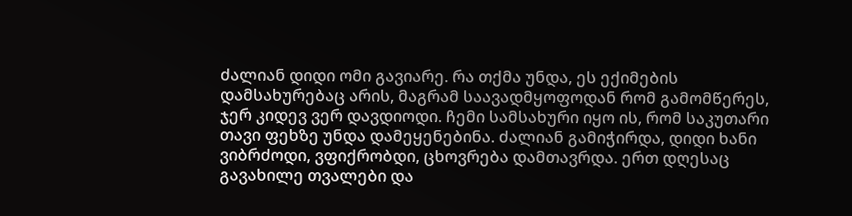ძალიან დიდი ომი გავიარე. რა თქმა უნდა, ეს ექიმების დამსახურებაც არის, მაგრამ საავადმყოფოდან რომ გამომწერეს, ჯერ კიდევ ვერ დავდიოდი. ჩემი სამსახური იყო ის, რომ საკუთარი თავი ფეხზე უნდა დამეყენებინა. ძალიან გამიჭირდა, დიდი ხანი ვიბრძოდი, ვფიქრობდი, ცხოვრება დამთავრდა. ერთ დღესაც გავახილე თვალები და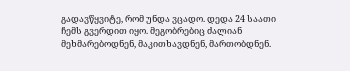გადავწყვიტე, რომ უნდა ვცადო. დედა 24 საათი ჩემს გვერდით იყო. მეგობრებიც ძალიან მეხმარებოდნენ, მაკითხავდნენ, მართობდნენ.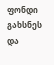ფონდი გახსნეს და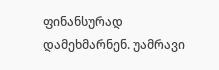ფინანსურად დამეხმარნენ. უამრავი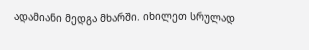ადამიანი მედგა მხარში. იხილეთ სრულად